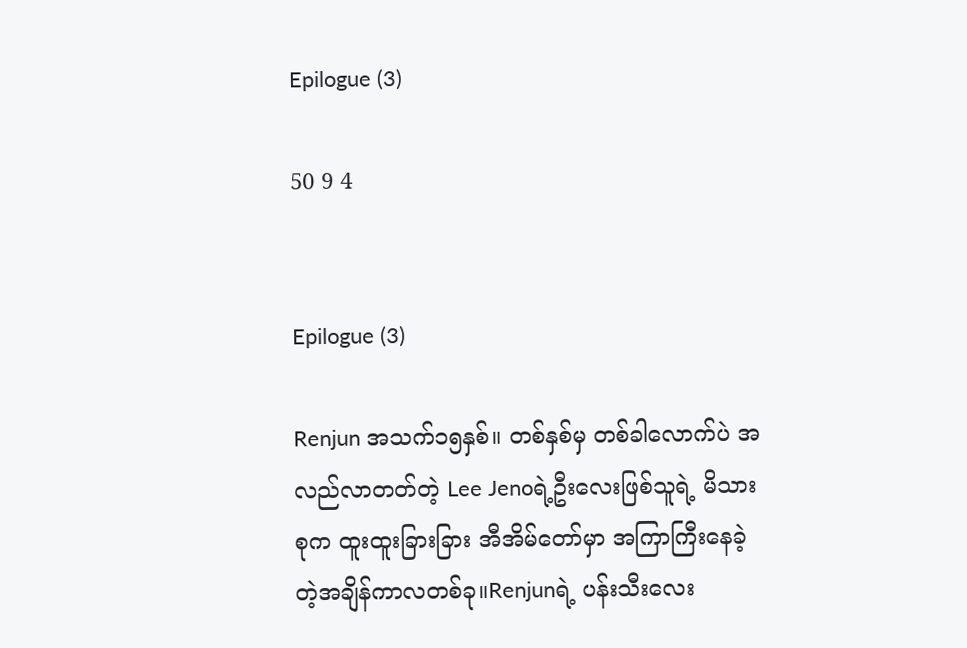Epilogue (3)

50 9 4


Epilogue (3)

Renjun အသက်၁‌၅နှစ်။ တစ်နှစ်မှ တစ်ခါလောက်ပဲ အလည်လာတတ်တဲ့ Lee Jenoရဲ့ဦးလေးဖြစ်သူရဲ့ မိသားစုက ထူးထူးခြားခြား အီအိမ်တော်မှာ အကြာကြီးနေခဲ့တဲ့အချိန်ကာလတစ်ခု။Renjunရဲ့ ပန်းသီးလေး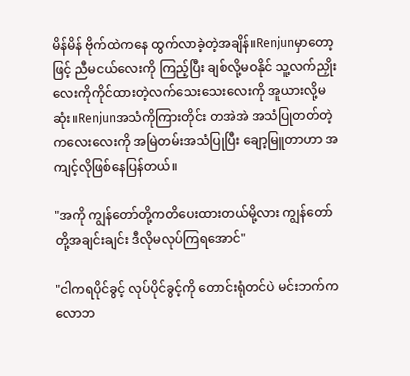မိန်မိန် ဗိုက်ထဲကနေ ထွက်လာခဲ့တဲ့အချိန်။Renjunမှာတော့ဖြင့် ညီမငယ်လေးကို ကြည့်ပြီး ချစ်လို့မဝနိုင် သူ့လက်ညှိုးလေးကိုကိုင်ထားတဲ့လက်သေးသေးလေးကို အူယားလို့မဆုံး။Renjunအသံကိုကြားတိုင်း တအဲအဲ အသံပြုတတ်တဲ့ ကလေးလေးကို အမြဲတမ်းအသံပြုပြီး ချော့မြူတာဟာ အကျင့်လိုဖြစ်နေပြန်တယ်။

"အကို ကျွန်တော်တို့ကတိပေးထားတယ်မို့လား ကျွန်တော်တို့အချင်းချင်း ဒီလိုမလုပ်ကြရအောင်"

"ငါကရပိုင်ခွင့် လုပ်ပိုင်ခွင့်ကို တောင်းရုံတင်ပဲ မင်းဘက်က လောဘ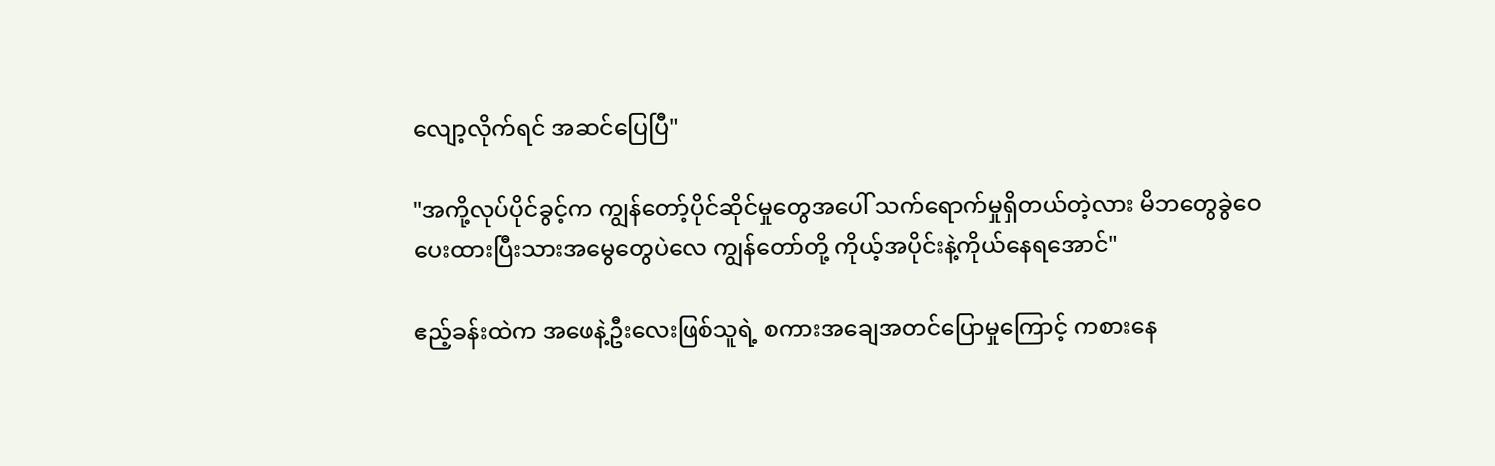လျော့လိုက်ရင် အဆင်ပြေပြီ"

"အကို့လုပ်ပိုင်ခွင့်က ကျွန်တော့်ပိုင်ဆိုင်မှုတွေအပေါ် သက်ရောက်မှုရှိတယ်တဲ့လား မိဘတွေခွဲဝေပေးထားပြီးသားအမွေတွေပဲလေ ကျွန်တော်တို့ ‌ကိုယ့်အပိုင်းနဲ့ကိုယ်နေရအောင်"

ဧည့်ခန်းထဲက အဖေနဲ့ဦးလေးဖြစ်သူရဲ့ စကားအချေအတင်ပြောမှုကြောင့် ကစားနေ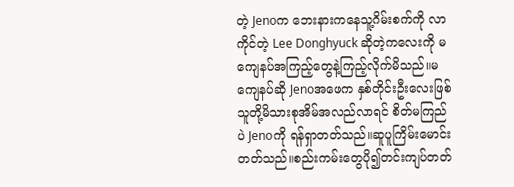တဲ့ Jenoက ဘေးနားကနေသူ့ဂိမ်းစက်ကို လာကိုင်တဲ့ Lee Donghyuck ဆိုတဲ့ကလေးကို မကျေနပ်အကြည့်တွေနဲ့ကြည့်လိုက်မိသည်။မကျေနပ်ဆို Jenoအဖေက နှစ်တိုင်းဦးလေးဖြစ်သူတို့မိသားစုအိမ်အလည်လာရင် စိတ်မကြည်ပဲ Jenoကို ရန်ရှာတတ်သည်။ဆူပူကြိမ်းမောင်းတတ်သည်။စည်းကမ်းတွေပို၍တင်းကျပ်တတ်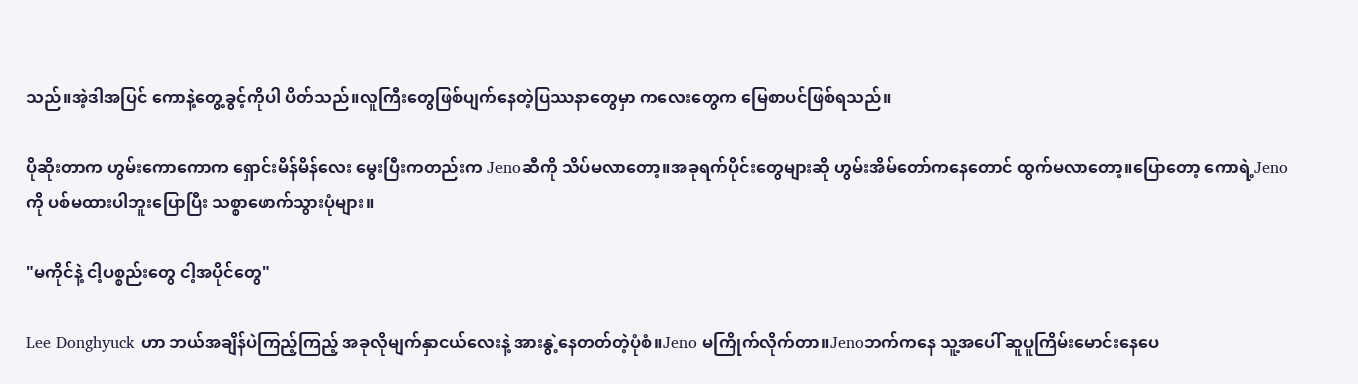သည်။အဲ့ဒါအပြင် ကောနဲ့တွေ့ခွင့်ကိုပါ ပိတ်သည်။လူကြီးတွေဖြစ်ပျက်နေတဲ့ပြဿနာတွေမှာ ကလေးတွေက မြေစာပင်ဖြစ်ရသည်။

ပိုဆိုးတာက ဟွမ်းကောကောက ရှောင်းမိန်မိန်လေး မွေးပြီးကတည်းက Jenoဆီကို သိပ်မလာတော့။အခုရက်ပိုင်းတွေများဆို ဟွမ်းအိမ်တော်ကနေတောင် ထွက်မလာတော့။ပြောတော့ ကောရဲ့Jenoကို ပစ်မထားပါဘူးပြောပြီး သစ္စာဖောက်သွားပုံများ။

"မကိုင်နဲ့ ငါ့ပစ္စည်းတွေ ငါ့အပိုင်တွေ"

Lee Donghyuck ဟာ ဘယ်အချိန်ပဲကြည့်ကြည့် အခုလိုမျက်နှာငယ်လေးနဲ့ အားနွဲ့နေတတ်တဲ့ပုံစံ။Jeno မကြိုက်လိုက်တာ။Jenoဘက်ကနေ သူ့အပေါ် ဆူပူကြိမ်းမောင်းနေပေ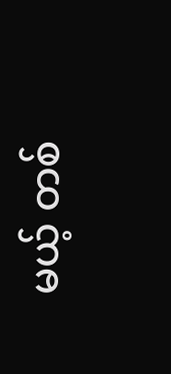မယ့် တစ်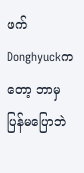ဖက်Donghyuckကတော့ ဘာမှပြန်မပြောဘဲ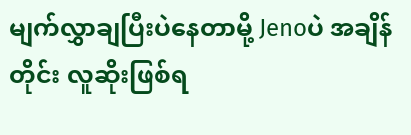မျက်လွှာချပြီးပဲနေတာမို့ Jenoပဲ အချိန်တိုင်း လူဆိုးဖြစ်ရ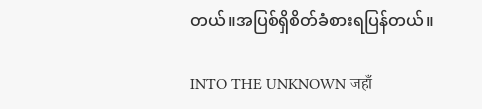တယ်။အပြစ်ရှိစိတ်ခံစားရပြန်တယ်။

INTO THE UNKNOWN जहाँ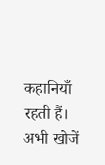कहानियाँ रहती हैं। अभी खोजें